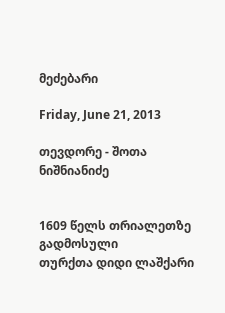მეძებარი

Friday, June 21, 2013

თევდორე - შოთა ნიშნიანიძე


1609 წელს თრიალეთზე გადმოსული
თურქთა დიდი ლაშქარი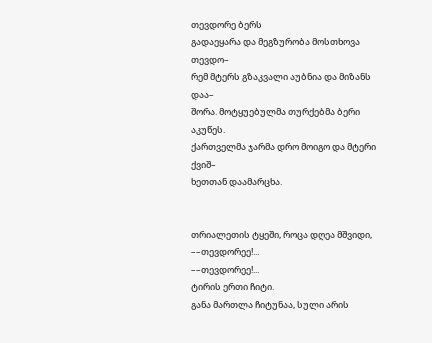თევდორე ბერს
გადაეყარა და მეგზურობა მოსთხოვა თევდო–
რემ მტერს გზაკვალი აუბნია და მიზანს დაა–
შორა. მოტყუებულმა თურქებმა ბერი აკუწეს.
ქართველმა ჯარმა დრო მოიგო და მტერი ქვიშ–
ხეთთან დაამარცხა.


თრიალეთის ტყეში, როცა დღეა მშვიდი,
––თევდორეე!...
––თევდორეე!...
ტირის ერთი ჩიტი.
განა მართლა ჩიტუნაა, სული არის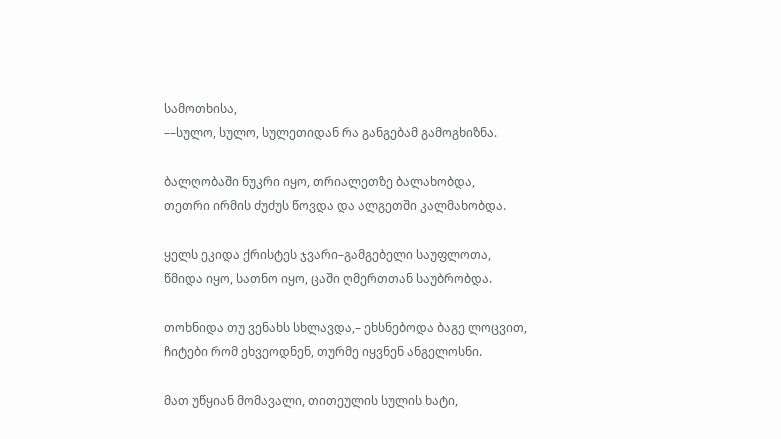სამოთხისა,
––სულო, სულო, სულეთიდან რა განგებამ გამოგხიზნა.

ბალღობაში ნუკრი იყო, თრიალეთზე ბალახობდა,
თეთრი ირმის ძუძუს წოვდა და ალგეთში კალმახობდა.

ყელს ეკიდა ქრისტეს ჯვარი–გამგებელი საუფლოთა,
წმიდა იყო, სათნო იყო, ცაში ღმერთთან საუბრობდა.

თოხნიდა თუ ვენახს სხლავდა,– ეხსნებოდა ბაგე ლოცვით,
ჩიტები რომ ეხვეოდნენ, თურმე იყვნენ ანგელოსნი.

მათ უწყიან მომავალი, თითეულის სულის ხატი,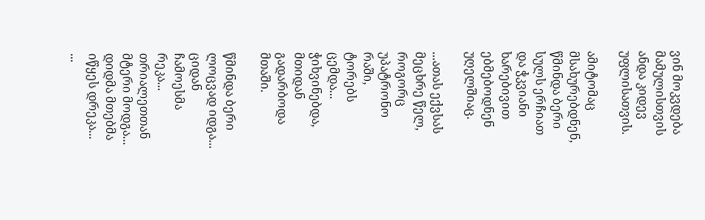ვინ მოკვდება მამულისთვის ანდა კიდევ უფლისათვის.

ამიტომაც მსახურებდნენ, წმინდა ბერი სულს ერჩიათ
და ჭკვიანი ხარებივით ებმებოდნენ უღელშიაც.

...ათას ექვსას მეცხრე წელ, როგორც უპატრონო რაში,
ტორებს ცემდა... ჭიხვინებდა, მთიდან გადარბოდა მთაში.

წმინდა ბერი ლოცვად იდგა... ციდან ჩამოესმა რეკა...
თრიალეთთან მტერი მოდგა... დიდმა მთებმა იწყეს დრეკა...
...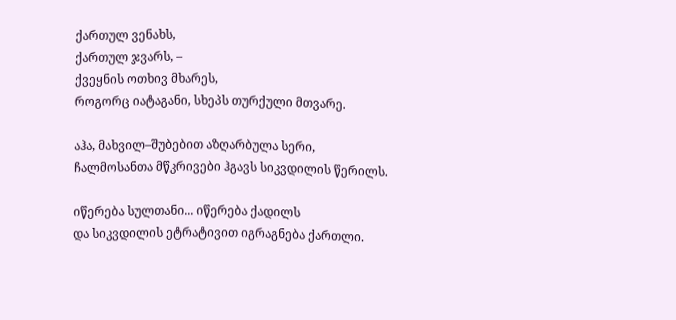ქართულ ვენახს,
ქართულ ჯვარს, –
ქვეყნის ოთხივ მხარეს,
როგორც იატაგანი, სხეპს თურქული მთვარე.

აჰა, მახვილ–შუბებით აზღარბულა სერი,
ჩალმოსანთა მწკრივები ჰგავს სიკვდილის წერილს.

იწერება სულთანი... იწერება ქადილს
და სიკვდილის ეტრატივით იგრაგნება ქართლი.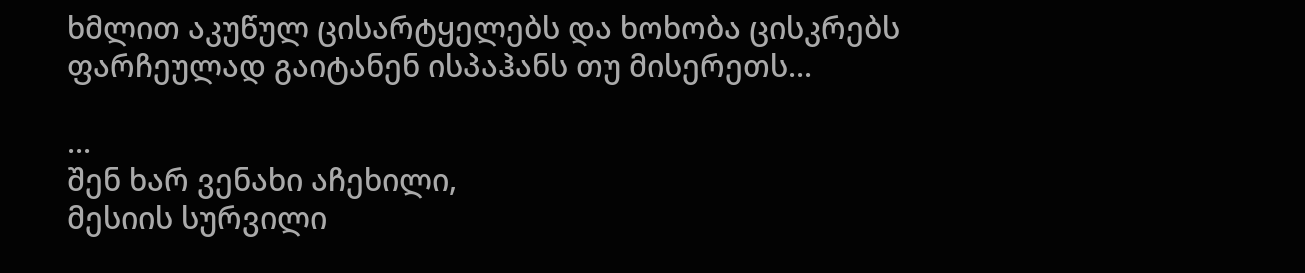ხმლით აკუწულ ცისარტყელებს და ხოხობა ცისკრებს
ფარჩეულად გაიტანენ ისპაჰანს თუ მისერეთს...

...
შენ ხარ ვენახი აჩეხილი,
მესიის სურვილი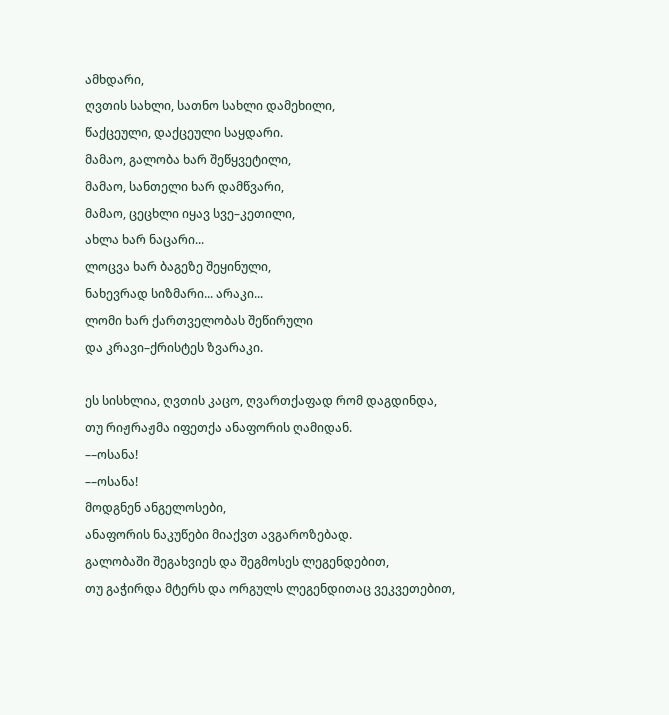ამხდარი,
ღვთის სახლი, სათნო სახლი დამეხილი,
წაქცეული, დაქცეული საყდარი.
მამაო, გალობა ხარ შეწყვეტილი,
მამაო, სანთელი ხარ დამწვარი,
მამაო, ცეცხლი იყავ სვე–კეთილი,
ახლა ხარ ნაცარი...
ლოცვა ხარ ბაგეზე შეყინული,
ნახევრად სიზმარი... არაკი...
ლომი ხარ ქართველობას შეწირული
და კრავი–ქრისტეს ზვარაკი.

ეს სისხლია, ღვთის კაცო, ღვართქაფად რომ დაგდინდა,
თუ რიჟრაჟმა იფეთქა ანაფორის ღამიდან.
––ოსანა!
––ოსანა!
მოდგნენ ანგელოსები,
ანაფორის ნაკუწები მიაქვთ ავგაროზებად.
გალობაში შეგახვიეს და შეგმოსეს ლეგენდებით,
თუ გაჭირდა მტერს და ორგულს ლეგენდითაც ვეკვეთებით,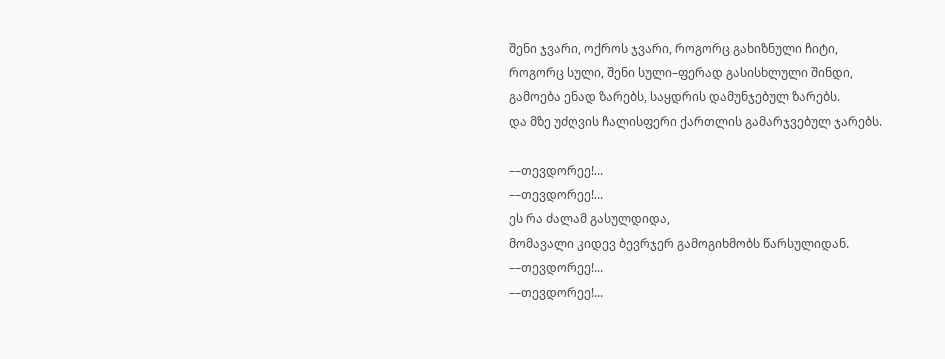შენი ჯვარი, ოქროს ჯვარი, როგორც გახიზნული ჩიტი,
როგორც სული, შენი სული–ფერად გასისხლული შინდი,
გამოება ენად ზარებს, საყდრის დამუნჯებულ ზარებს.
და მზე უძღვის ჩალისფერი ქართლის გამარჯვებულ ჯარებს.

––თევდორეე!...
––თევდორეე!...
ეს რა ძალამ გასულდიდა,
მომავალი კიდევ ბევრჯერ გამოგიხმობს წარსულიდან.
––თევდორეე!...
––თევდორეე!...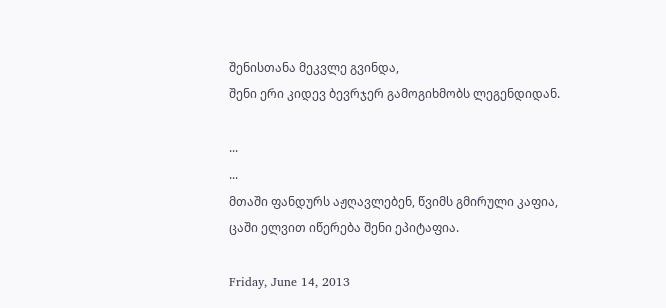შენისთანა მეკვლე გვინდა,
შენი ერი კიდევ ბევრჯერ გამოგიხმობს ლეგენდიდან.

...
...
მთაში ფანდურს აჟღავლებენ, წვიმს გმირული კაფია,
ცაში ელვით იწერება შენი ეპიტაფია.

Friday, June 14, 2013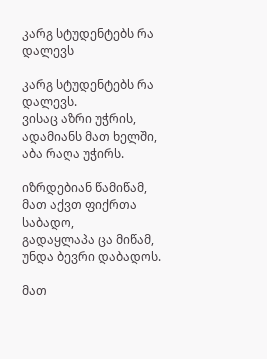კარგ სტუდენტებს რა დალევს

კარგ სტუდენტებს რა დალევს.
ვისაც აზრი უჭრის,
ადამიანს მათ ხელში,
აბა რაღა უჭირს.

იზრდებიან წამიწამ,
მათ აქვთ ფიქრთა საბადო,
გადაყლაპა ცა მიწამ,
უნდა ბევრი დაბადოს.

მათ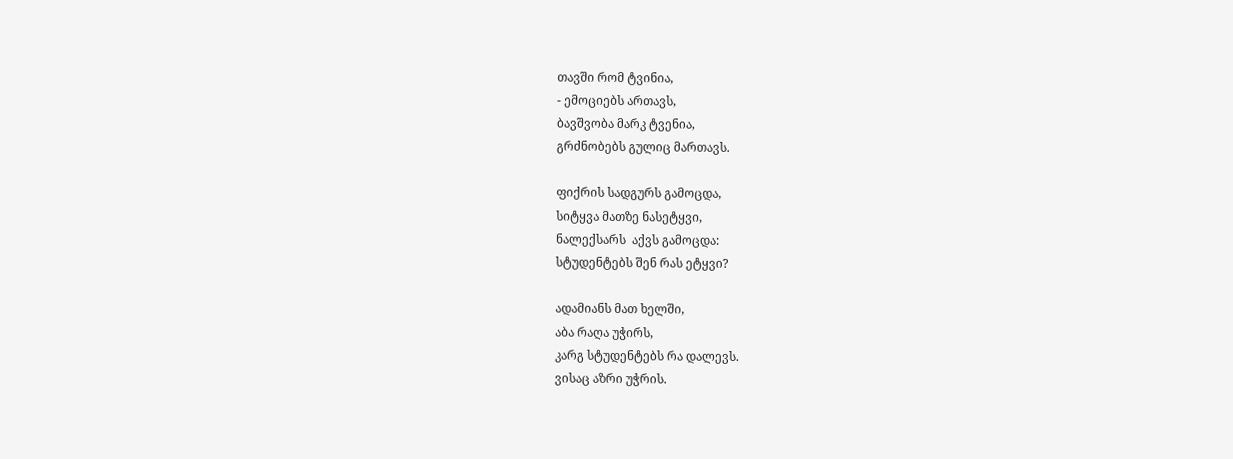თავში რომ ტვინია,
- ემოციებს ართავს,
ბავშვობა მარკ ტვენია,
გრძნობებს გულიც მართავს.

ფიქრის სადგურს გამოცდა,
სიტყვა მათზე ნასეტყვი,
ნალექსარს  აქვს გამოცდა:
სტუდენტებს შენ რას ეტყვი?

ადამიანს მათ ხელში,
აბა რაღა უჭირს,
კარგ სტუდენტებს რა დალევს.
ვისაც აზრი უჭრის.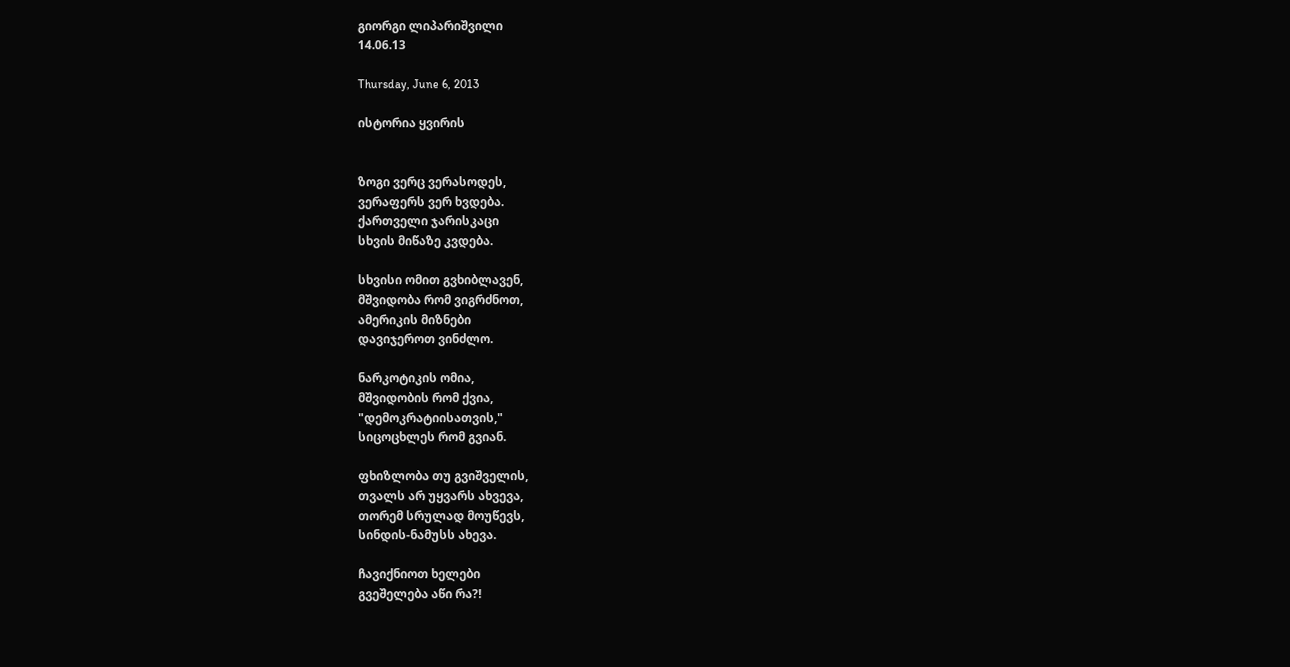გიორგი ლიპარიშვილი
14.06.13

Thursday, June 6, 2013

ისტორია ყვირის


ზოგი ვერც ვერასოდეს,
ვერაფერს ვერ ხვდება.
ქართველი ჯარისკაცი
სხვის მიწაზე კვდება.

სხვისი ომით გვხიბლავენ,
მშვიდობა რომ ვიგრძნოთ,
ამერიკის მიზნები
დავიჯეროთ ვინძლო.

ნარკოტიკის ომია,
მშვიდობის რომ ქვია,
"დემოკრატიისათვის,"
სიცოცხლეს რომ გვიან.

ფხიზლობა თუ გვიშველის,
თვალს არ უყვარს ახვევა,
თორემ სრულად მოუწევს,
სინდის-ნამუსს ახევა.

ჩავიქნიოთ ხელები
გვეშელება აწი რა?!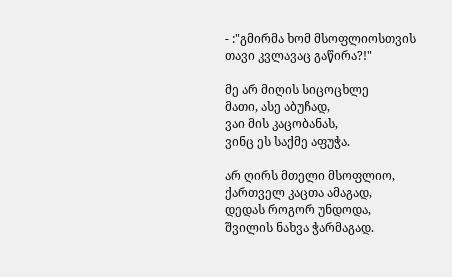- :"გმირმა ხომ მსოფლიოსთვის
თავი კვლავაც გაწირა?!"

მე არ მიღის სიცოცხლე
მათი, ასე აბუჩად,
ვაი მის კაცობანას,
ვინც ეს საქმე აფუჭა.

არ ღირს მთელი მსოფლიო,
ქართველ კაცთა ამაგად,
დედას როგორ უნდოდა,
შვილის ნახვა ჭარმაგად.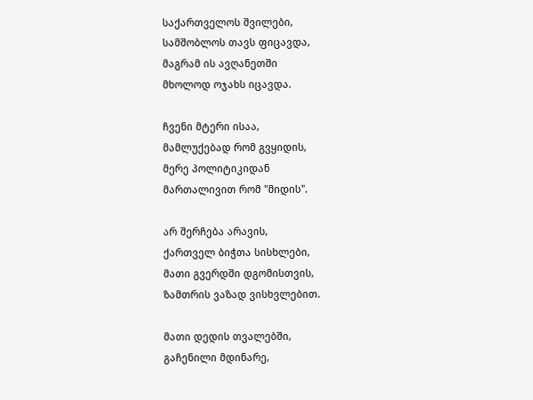საქართველოს შვილები,
სამშობლოს თავს ფიცავდა,
მაგრამ ის ავღანეთში
მხოლოდ ოჯახს იცავდა.

ჩვენი მტერი ისაა,
მამლუქებად რომ გვყიდის,
მერე პოლიტიკიდან
მართალივით რომ "მიდის".

არ შერჩება არავის,
ქართველ ბიჭთა სისხლები,
მათი გვერდში დგომისთვის,
ზამთრის ვაზად ვისხვლებით.

მათი დედის თვალებში,
გაჩენილი მდინარე,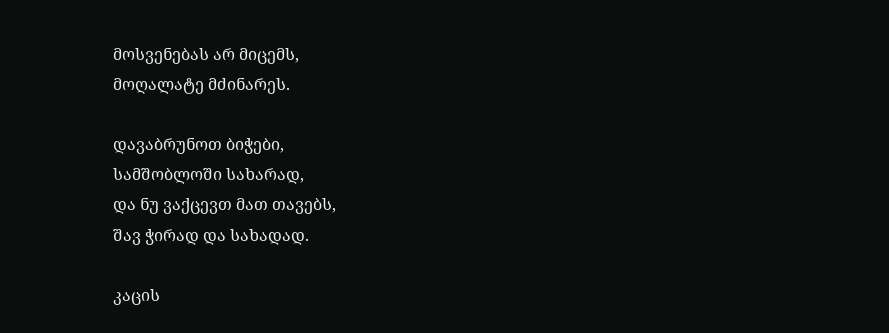მოსვენებას არ მიცემს,
მოღალატე მძინარეს.

დავაბრუნოთ ბიჭები,
სამშობლოში სახარად,
და ნუ ვაქცევთ მათ თავებს,
შავ ჭირად და სახადად.

კაცის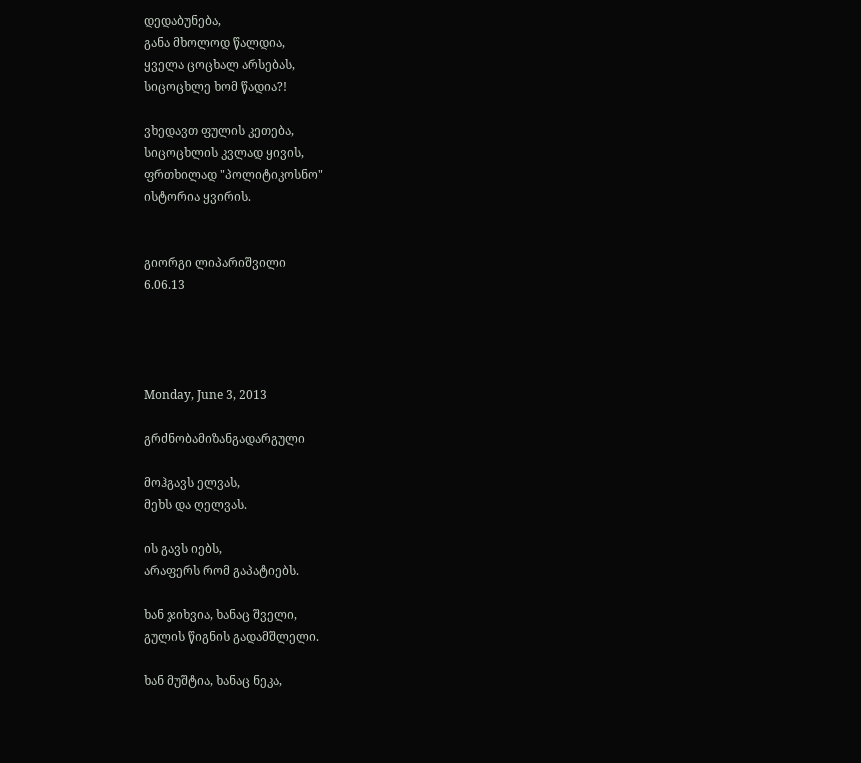დედაბუნება,
განა მხოლოდ წალდია,
ყველა ცოცხალ არსებას,
სიცოცხლე ხომ წადია?!

ვხედავთ ფულის კეთება,
სიცოცხლის კვლად ყივის,
ფრთხილად "პოლიტიკოსნო"
ისტორია ყვირის.


გიორგი ლიპარიშვილი
6.06.13




Monday, June 3, 2013

გრძნობამიზანგადარგული

მოჰგავს ელვას,
მეხს და ღელვას.

ის გავს იებს,
არაფერს რომ გაპატიებს.

ხან ჯიხვია, ხანაც შველი,
გულის წიგნის გადამშლელი.

ხან მუშტია, ხანაც ნეკა,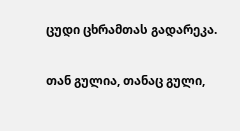ცუდი ცხრამთას გადარეკა.

თან გულია, თანაც გული,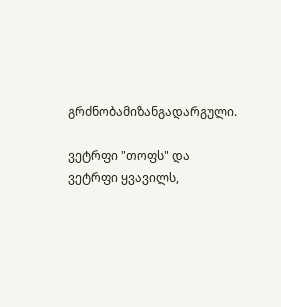გრძნობამიზანგადარგული.

ვეტრფი "თოფს" და ვეტრფი ყვავილს,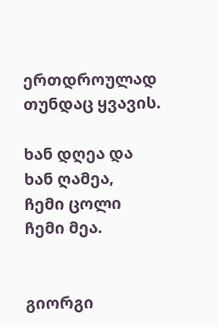ერთდროულად თუნდაც ყვავის.

ხან დღეა და ხან ღამეა,
ჩემი ცოლი ჩემი მეა.


გიორგი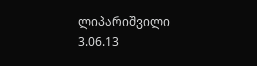ლიპარიშვილი
3.06.13